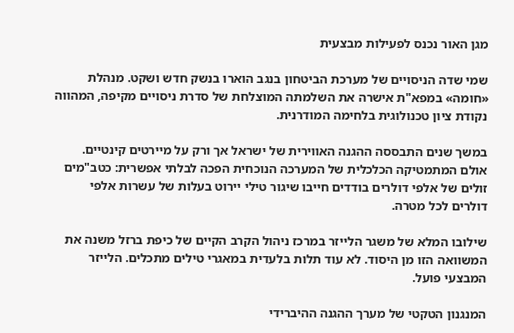מגן האור נכנס לפעילות מבצעית

שמי שדה הניסויים של מערכת הביטחון בנגב הוארו בנשק חדש ושקט. מנהלת «חומה» במפא"ת אישרה את השלמתה המוצלחת של סדרת ניסויים מקיפה, המהווה נקודת ציון טכנולוגית בלחימה המודרנית.

במשך שנים התבססה ההגנה האווירית של ישראל אך ורק על מיירטים קינטיים. אולם המתמטיקה הכלכלית של המערכה הנוכחית הפכה לבלתי אפשרית: כטב"מים זולים של אלפי דולרים בודדים חייבו שיגור טילי יירוט בעלות של עשרות אלפי דולרים לכל מטרה.

שילובו המלא של משגר הלייזר במרכז ניהול הקרב הקיים של כיפת ברזל משנה את המשוואה הזו מן היסוד. לא עוד תלות בלעדית במאגרי טילים מתכלים. הלייזר המבצעי פועל.

המנגנון הטקטי של מערך ההגנה ההיברידי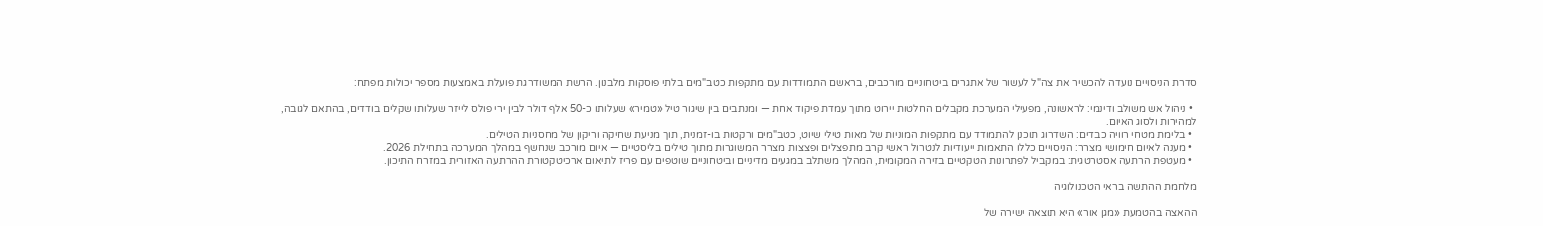סדרת הניסויים נועדה להכשיר את צה"ל לעשור של אתגרים ביטחוניים מורכבים, בראשם התמודדות עם מתקפות כטב"מים בלתי פוסקות מלבנון. הרשת המשודרגת פועלת באמצעות מספר יכולות מפתח:

  • ניהול אש משולב ודינמי: לראשונה, מפעילי המערכת מקבלים החלטות יירוט מתוך עמדת פיקוד אחת — ומנתבים בין שיגור טיל «טמיר» שעלותו כ-50 אלף דולר לבין ירי פולס לייזר שעלותו שקלים בודדים, בהתאם לגובה, למהירות ולסוג האיום.
  • בלימת מטחי רוויה כבדים: השדרוג תוכנן להתמודד עם מתקפות המוניות של מאות טילי שיוט, כטב"מים ורקטות בו-זמנית, תוך מניעת שחיקה וריקון של מחסניות הטילים.
  • מענה לאיום חימושי מצרר: הניסויים כללו התאמות ייעודיות לנטרול ראשי קרב מתפצלים ופצצות מצרר המשוגרות מתוך טילים בליסטיים — איום מורכב שנחשף במהלך המערכה בתחילת 2026.
  • מעטפת הרתעה אסטרטגית: במקביל לפתרונות הטקטיים בזירה המקומית, המהלך משתלב במגעים מדיניים וביטחוניים שוטפים עם פריז לתיאום ארכיטקטורת ההרתעה האזורית במזרח התיכון.

מלחמת ההתשה בראי הטכנולוגיה

ההאצה בהטמעת «מגן אור» היא תוצאה ישירה של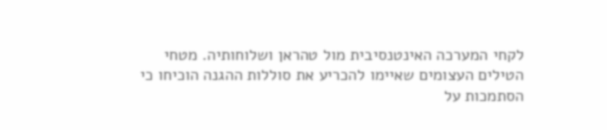לקחי המערכה האינטנסיבית מול טהראן ושלוחותיה. מטחי הטילים העצומים שאיימו להכריע את סוללות ההגנה הוכיחו כי הסתמכות על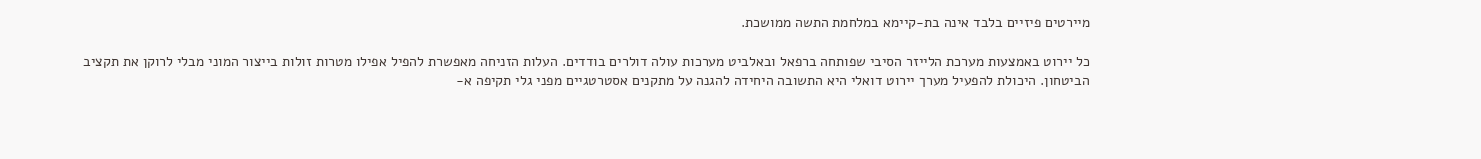מיירטים פיזיים בלבד אינה בת-קיימא במלחמת התשה ממושכת.

כל יירוט באמצעות מערכת הלייזר הסיבי שפותחה ברפאל ובאלביט מערכות עולה דולרים בודדים. העלות הזניחה מאפשרת להפיל אפילו מטרות זולות בייצור המוני מבלי לרוקן את תקציב הביטחון. היכולת להפעיל מערך יירוט דואלי היא התשובה היחידה להגנה על מתקנים אסטרטגיים מפני גלי תקיפה א-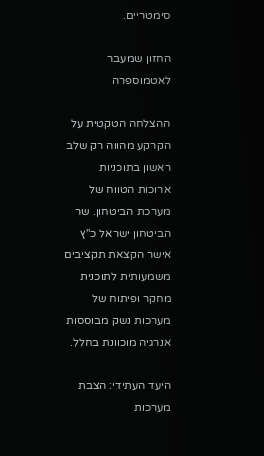סימטריים.

החזון שמעבר לאטמוספרה

ההצלחה הטקטית על הקרקע מהווה רק שלב ראשון בתוכניות ארוכות הטווח של מערכת הביטחון. שר הביטחון ישראל כ"ץ אישר הקצאת תקציבים משמעותית לתוכנית מחקר ופיתוח של מערכות נשק מבוססות אנרגיה מוכוונת בחלל.

היעד העתידי: הצבת מערכות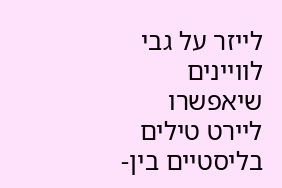לייזר על גבי לוויינים שיאפשרו ליירט טילים בליסטיים בין-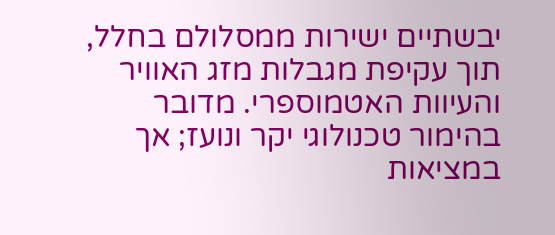יבשתיים ישירות ממסלולם בחלל, תוך עקיפת מגבלות מזג האוויר והעיוות האטמוספרי. מדובר בהימור טכנולוגי יקר ונועז; אך במציאות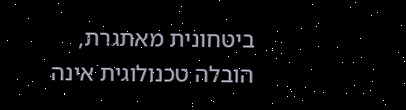ביטחונית מאתגרת, הובלה טכנולוגית אינה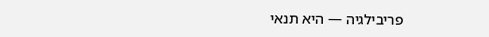פריבילגיה — היא תנאי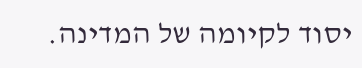יסוד לקיומה של המדינה.